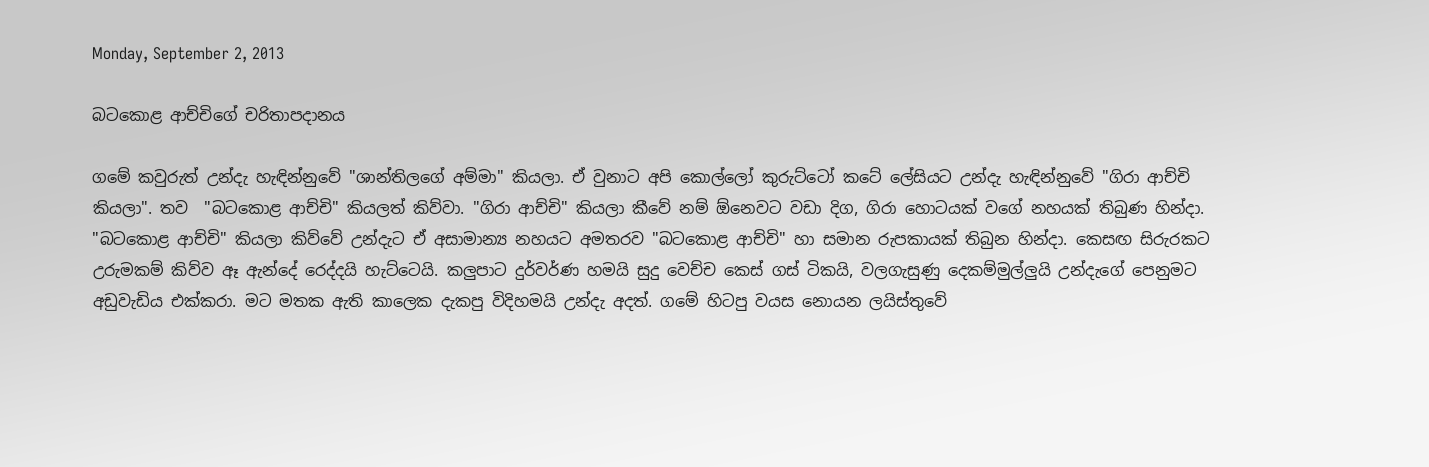Monday, September 2, 2013

බටකොළ ආච්චිගේ චරිතාපදානය

ගමේ කවුරුත් උන්දැ හැඳින්නුවේ "ශාන්තිලගේ අම්මා" කියලා. ඒ වුනාට අපි කොල්ලෝ කුරුට්ටෝ කටේ ලේසියට උන්දැ හැඳින්නුවේ "ගිරා ආච්චි කියලා". තව  "බටකොළ ආච්චි" කියලත් කිව්වා. "ගිරා ආච්චි" කියලා කීවේ නම් ඕනෙවට වඩා දිග, ගිරා හොටයක් වගේ නහයක් තිබුණ හින්දා. "බටකොළ ආච්චි" කියලා කිව්වේ උන්දැට ඒ අසාමාන්‍ය නහයට අමතරව "බටකොළ ආච්චි" හා සමාන රුපකායක් තිබුන හින්දා. කෙසඟ සිරුරකට උරුමකම් කිව්ව ඈ ඇන්දේ රෙද්දයි හැට්ටෙයි. කලුපාට දුර්වර්ණ හමයි සුදු වෙච්ච කෙස් ගස් ටිකයි, වලගැසුණු දෙකම්මුල්ලුයි උන්දැගේ පෙනුමට අඩුවැඩිය එක්කරා. මට මතක ඇති කාලෙක දැකපු විදිහමයි උන්දැ අදත්. ගමේ හිටපු වයස නොයන ලයිස්තුවේ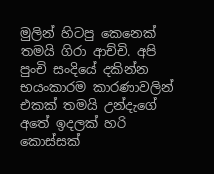මුලින් හිටපු කෙනෙක් තමයි ගිරා ආච්චි. අපි පුංචි සංදියේ දකින්න භයංකාරම කාරණාවලින් එකක් තමයි උන්දැගේ අතේ ඉදලක් හරි කොස්සක්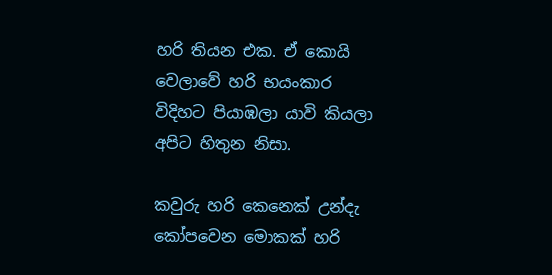හරි තියන එක. ඒ කොයි වෙලාවේ හරි භයංකාර විදිහට පියාඹලා යාවි කියලා අපිට හිතුන නිසා.

කවුරු හරි කෙනෙක් උන්දැ කෝපවෙන මොකක් හරි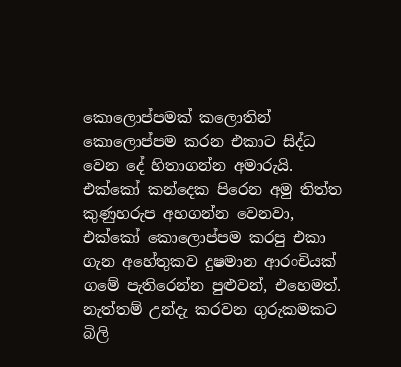කොලොප්පමක් කලොතින් කොලොප්පම කරන එකාට සිද්ධ වෙන දේ හිතාගන්න අමාරුයි. එක්කෝ කන්දෙක පිරෙන අමු තිත්ත කුණුහරුප අහගන්න වෙනවා, එක්කෝ කොලොප්පම කරපු එකා ගැන අහේතුකව දුෂමාන ආරංචියක් ගමේ පැතිරෙන්න පුළුවන්, එහෙමත්. නැත්තම් උන්දැ කරවන ගුරුකමකට බිලි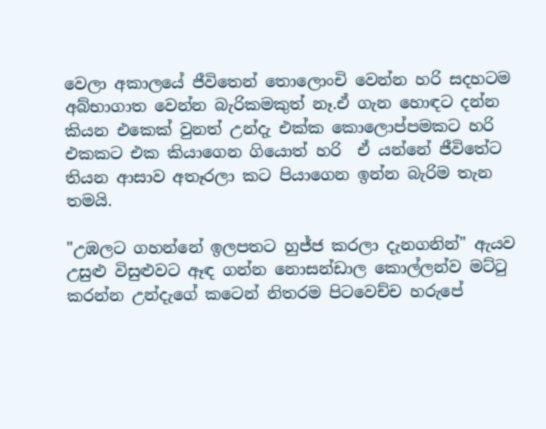වෙලා අකාලයේ ජීවිතෙන් තොලොංචි වෙන්න හරි සදහටම අබ්භාගාත වෙන්න බැරිකමකුත් නෑ.ඒ ගැන හොඳට දන්න කියන එකෙක් වුනත් උන්දැ එක්ක කොලොප්පමකට හරි එකකට එක කියාගෙන ගියොත් හරි  ඒ යන්නේ ජීවිතේට තියන ආසාව අතෑරලා කට පියාගෙන ඉන්න බැරිම තැන තමයි.

"උඹලට ගහන්නේ ඉලපතට හුජ්ජ කරලා දැනගනින්" ඇයව උසුළු විසුළුවට ඈඳ ගන්න නොසන්ඩාල කොල්ලන්ව මට්ටු කරන්න උන්දැගේ කටෙන් නිතරම පිටවෙච්ච හරුපේ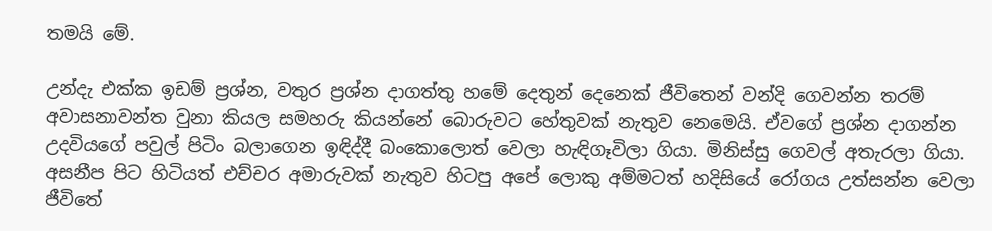තමයි මේ.

උන්දැ එක්ක ඉඩම් ප්‍රශ්න, වතුර ප්‍රශ්න දාගත්තු හමේ දෙතුන් දෙනෙක් ජීවිතෙන් වන්දි ගෙවන්න තරම් අවාසනාවන්ත වුනා කියල සමහරු කියන්නේ බොරුවට හේතුවක් නැතුව නෙමෙයි. ඒවගේ ප්‍රශ්න දාගන්න උදවියගේ පවුල් පිටිං බලාගෙන ඉඳිද්දී බංකොලොත් වෙලා හැඳිගෑවිලා ගියා. මිනිස්සු ගෙවල් අතැරලා ගියා.  අසනීප පිට හිටියත් එච්චර අමාරුවක් නැතුව හිටපු අපේ ලොකු අම්මටත් හදිසියේ රෝගය උත්සන්න වෙලා ජීවිතේ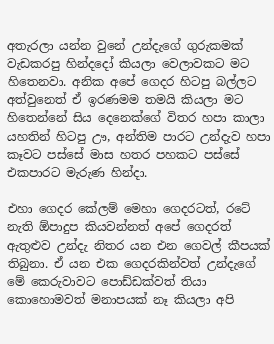අතැරලා යන්න වුනේ උන්දැගේ ගුරුකමක් වැඩකරපු හින්දදෝ කියලා වෙලාවකට මට හිතෙනවා. අනික අපේ ගෙදර හිටපු බල්ලට අත්වුනෙත් ඒ ඉරණමම තමයි කියලා මට හිතෙන්නේ සිය දෙනෙක්ගේ විතර හපා කාලා යහතින් හිටපු ඌ, අන්තිම පාරට උන්දැව හපා කෑවට පස්සේ මාස හතර පහකට පස්සේ එකපාරට මැරුණ හින්දා.

එහා ගෙදර කේලම් මෙහා ගෙදරටත්, රටේ නැති ඕපාදුප කියවන්නත් අපේ ගෙදරත් ඇතුළුව උන්දැ නිතර යන එන ගෙවල් කීපයක් තිබුනා. ඒ යන එක ගෙදරකින්වත් උන්දැගේ මේ කෙරුවාවට පොඩ්ඩක්වත් තියා කොහොමවත් මනාපයක් නෑ කියලා අපි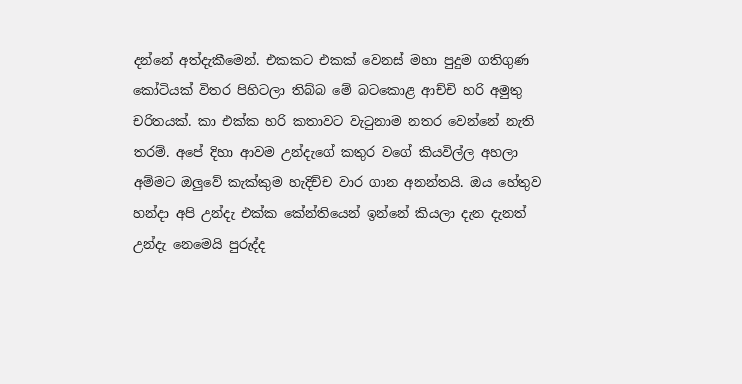දන්නේ අත්දැකීමෙන්. එකකට එකක් වෙනස් මහා පුදුම ගතිගුණ කෝටියක් විතර පිහිටලා තිබ්බ මේ බටකොළ ආච්චි හරි අමුතු චරිතයක්. කා එක්ක හරි කතාවට වැටුනාම නතර වෙන්නේ නැති තරම්. අපේ දිහා ආවම උන්දැගේ කතුර වගේ කියවිල්ල අහලා අම්මට ඔලුවේ කැක්කුම හැදිච්ච වාර ගාන අනන්තයි. ඔය හේතුව හන්දා අපි උන්දැ එක්ක කේන්තියෙන් ඉන්නේ කියලා දැන දැනත් උන්දැ නෙමෙයි පුරුද්ද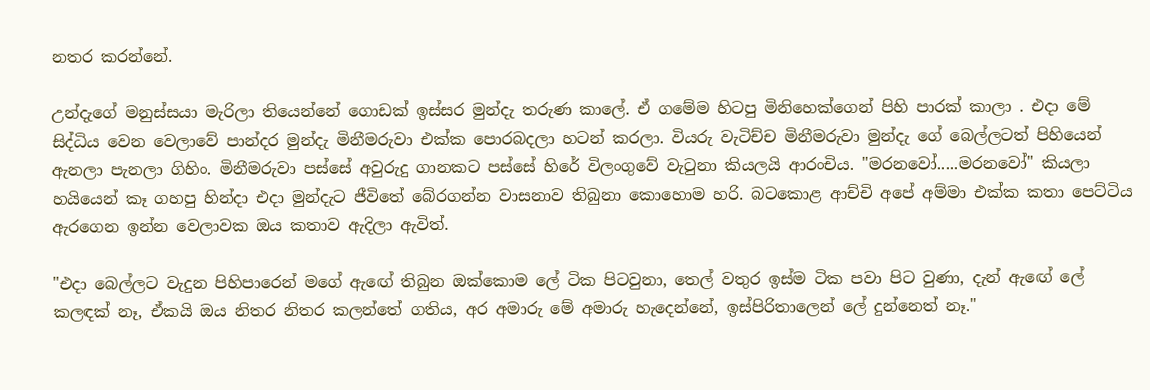නතර කරන්නේ.

උන්දැගේ මනුස්සයා මැරිලා තියෙන්නේ ගොඩක් ඉස්සර මුන්දැ තරුණ කාලේ. ඒ ගමේම හිටපු මිනිහෙක්ගෙන් පිහි පාරක් කාලා . එදා මේ සිද්ධිය වෙන වෙලාවේ පාන්දර මුන්දැ මිනීමරුවා එක්ක පොරබදලා හටන් කරලා. වියරු වැටිච්ච මිනීමරුවා මුන්දැ ගේ බෙල්ලටත් පිහියෙන් ඇනලා පැනලා ගිහිං. මිනීමරුවා පස්සේ අවුරුදු ගානකට පස්සේ හිරේ විලංගුවේ වැටුනා කියලයි ආරංචිය. "මරනවෝ.....මරනවෝ" කියලා හයියෙන් කෑ ගහපු හින්දා එදා මුන්දැට ජීවිතේ බේරගන්න වාසනාව තිබුනා කොහොම හරි. බටකොළ ආච්චි අපේ අම්මා එක්ක කතා පෙට්ටිය ඇරගෙන ඉන්න වෙලාවක ඔය කතාව ඇදිලා ඇවිත්.

"එදා බෙල්ලට වැදුන පිහිපාරෙන් මගේ ඇඟේ තිබුන ඔක්කොම ලේ ටික පිටවුනා, තෙල් වතුර ඉස්ම ටික පවා පිට වුණා, දැන් ඇඟේ ලේ කලඳක් නෑ, ඒකයි ඔය නිතර නිතර කලන්තේ ගතිය, අර අමාරු මේ අමාරු හැදෙන්නේ, ඉස්පිරිතාලෙන් ලේ දුන්නෙත් නෑ."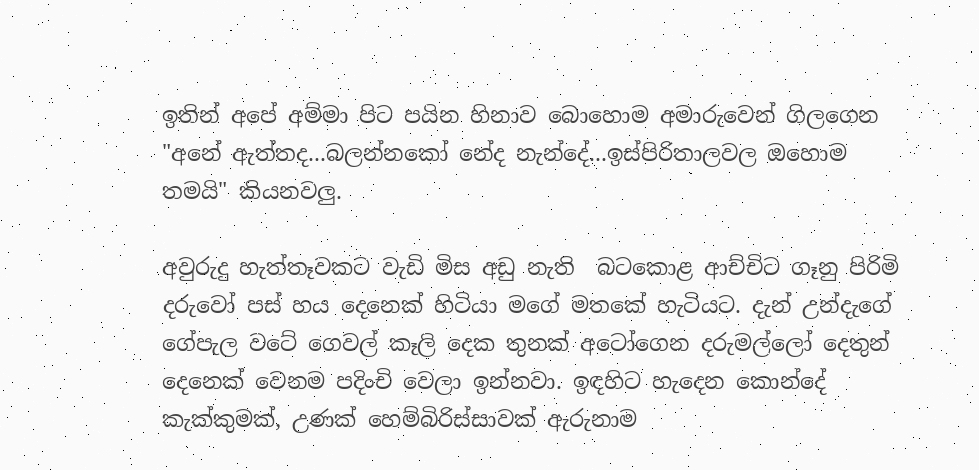ඉතින් අපේ අම්මා පිට පයින හිනාව බොහොම අමාරුවෙන් ගිලගෙන "අනේ ඇත්තද...බලන්නකෝ නේද නැන්දේ...ඉස්පිරිතාලවල ඔහොම තමයි" කියනවලු.

අවුරුදු හැත්තෑවකට වැඩි මිස අඩු නැති  බටකොළ ආච්චිට ගෑනු පිරිමි දරුවෝ පස් හය දෙනෙක් හිටියා මගේ මතකේ හැටියට. දැන් උන්දැගේ ගේපැල වටේ ගෙවල් කෑලි දෙක තුනක් අටෝගෙන දරුමල්ලෝ දෙතුන් දෙනෙක් වෙනම පදිංචි වෙලා ඉන්නවා. ඉඳහිට හැදෙන කොන්දේ කැක්කුමක්, උණක් හෙම්බිරිස්සාවක් ඇරුනාම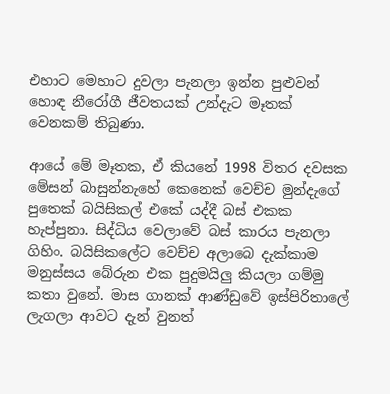එහාට මෙහාට දුවලා පැනලා ඉන්න පුළුවන් හොඳ නීරෝගී ජීවතයක් උන්දැට මෑතක් වෙනකම් තිබුණා.

ආයේ මේ මෑතක, ඒ කියනේ 1998 විතර දවසක මේසන් බාසුන්නැහේ කෙනෙක් වෙච්ච මුන්දැගේ පුතෙක් බයිසිකල් එකේ යද්දී බස් එකක හැප්පුනා. සිද්ධිය වෙලාවේ බස් කාරය පැනලා ගිහිං. බයිසිකලේට වෙච්ච අලාබෙ දැක්කාම මනුස්සය බේරුන එක පුදුමයිලු කියලා ගම්මු කතා වුනේ. මාස ගානක් ආණ්ඩුවේ ඉස්පිරිතාලේ ලැගලා ආවට දැන් වුනත්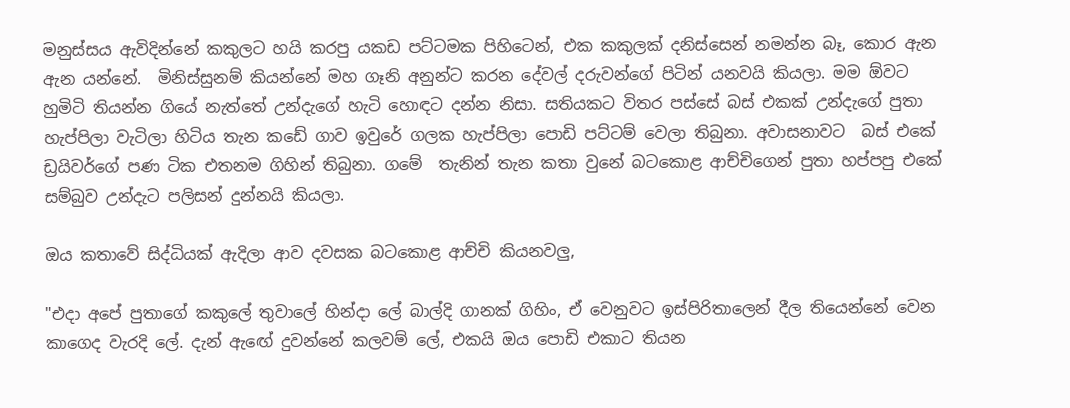මනුස්සය ඇවිදින්නේ කකුලට හයි කරපු යකඩ පට්ටමක පිහිටෙන්, එක කකුලක් දනිස්සෙන් නමන්න බෑ, කොර ඇන ඇන යන්නේ.  මිනිස්සුනම් කියන්නේ මහ ගෑනි අනුන්ට කරන දේවල් දරුවන්ගේ පිටින් යනවයි කියලා. මම ඕවට හුමිටි තියන්න ගියේ නැත්තේ උන්දැගේ හැටි හොඳට දන්න නිසා. සතියකට විතර පස්සේ බස් එකක් උන්දැගේ පුතා හැප්පිලා වැටිලා හිටිය තැන කඩේ ගාව ඉවුරේ ගලක හැප්පිලා පොඩි පට්ටම් වෙලා තිබුනා. අවාසනාවට  බස් එකේ ඩ්‍රයිවර්ගේ පණ ටික එතනම ගිහින් තිබුනා. ගමේ  තැනින් තැන කතා වුනේ බටකොළ ආච්චිගෙන් පුතා හප්පපු එකේ සම්බුව උන්දැට පලිසන් දුන්නයි කියලා.

ඔය කතාවේ සිද්ධියක් ඇදිලා ආව දවසක බටකොළ ආච්චි කියනවලු,

"එදා අපේ පුතාගේ කකුලේ තුවාලේ හින්දා ලේ බාල්දි ගානක් ගිහිං, ඒ වෙනුවට ඉස්පිරිතාලෙන් දීල තියෙන්නේ වෙන කාගෙද වැරදි ලේ. දැන් ඇඟේ දුවන්නේ කලවම් ලේ, එකයි ඔය පොඩි එකාට තියන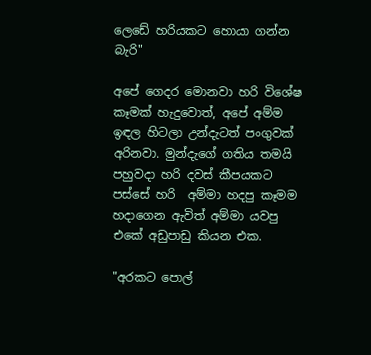ලෙඩේ හරියකට හොයා ගන්න බැරි"

අපේ ගෙදර මොනවා හරි විශේෂ කෑමක් හැදුවොත්, අපේ අම්ම ඉඳල හිටලා උන්දැටත් පංගුවක් අරිනවා. මුන්දැගේ ගතිය තමයි පහුවදා හරි දවස් කීපයකට පස්සේ හරි  අම්මා හදපු කෑමම හදාගෙන ඇවිත් අම්මා යවපු එකේ අඩුපාඩු කියන එක.

"අරකට පොල්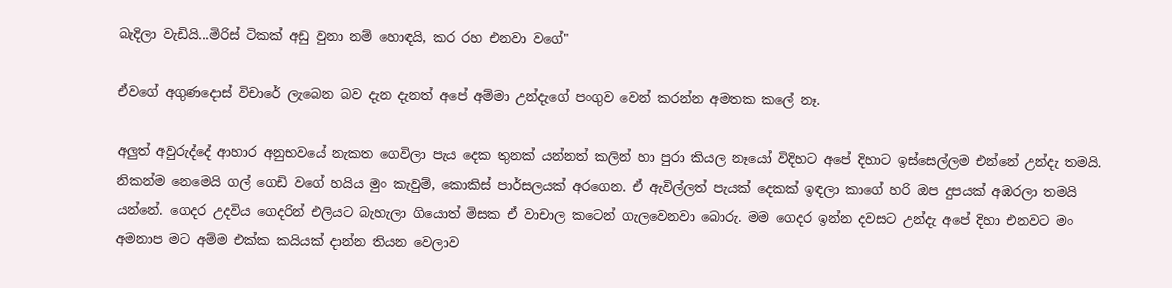බැදිලා වැඩියි...මිරිස් ටිකක් අඩු වුනා නම් හොඳයි, කර රහ එනවා වගේ"

ඒවගේ අගුණදොස් විචාරේ ලැබෙන බව දැන දැනත් අපේ අම්මා උන්දැගේ පංගුව වෙන් කරන්න අමතක කලේ නෑ.

අලුත් අවුරුද්දේ ආහාර අනුභවයේ නැකත ගෙවිලා පැය දෙක තුනක් යන්නත් කලින් හා පුරා කියල නෑයෝ විදිහට අපේ දිහාට ඉස්සෙල්ලම එන්නේ උන්දැ තමයි. නිකන්ම නෙමෙයි ගල් ගෙඩි වගේ හයිය මුං කැවුම්, කොකිස් පාර්සලයක් අරගෙන. ඒ ඇවිල්ලත් පැයක් දෙකක් ඉඳලා කාගේ හරි ඔප දුපයක් අඹරලා තමයි යන්නේ. ගෙදර උදවිය ගෙදරින් එලියට බැහැලා ගියොත් මිසක ඒ වාචාල කටෙන් ගැලවෙනවා බොරු. මම ගෙදර ඉන්න දවසට උන්දැ අපේ දිහා එනවට මං අමනාප මට අම්ම එක්ක කයියක් දාන්න තියන වෙලාව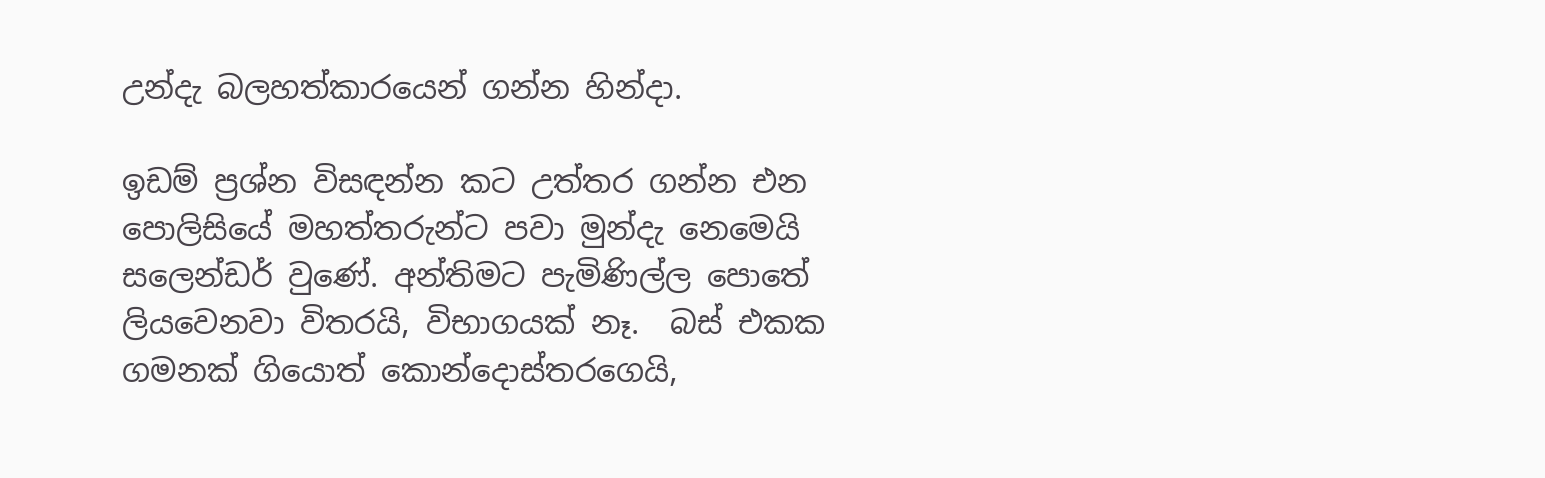උන්දැ බලහත්කාරයෙන් ගන්න හින්දා.

ඉඩම් ප්‍රශ්න විසඳන්න කට උත්තර ගන්න එන පොලිසියේ මහත්තරුන්ට පවා මුන්දැ නෙමෙයි සලෙන්ඩර් වුණේ. අන්තිමට පැමිණිල්ල පොතේ ලියවෙනවා විතරයි, විභාගයක් නෑ.  බස් එකක ගමනක් ගියොත් කොන්දොස්තරගෙයි,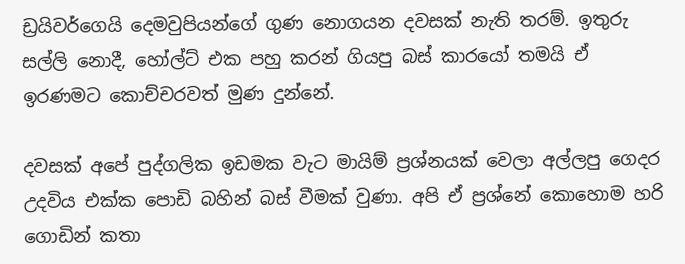ඩ්‍රයිවර්ගෙයි දෙමවුපියන්ගේ ගුණ නොගයන දවසක් නැති තරම්. ඉතුරු සල්ලි නොදී, හෝල්ට් එක පහු කරන් ගියපු බස් කාරයෝ තමයි ඒ ඉරණමට කොච්චරවත් මුණ දුන්නේ.

දවසක් අපේ පුද්ගලික ඉඩමක වැට මායිම් ප්‍රශ්නයක් වෙලා අල්ලපු ගෙදර උදවිය එක්ක පොඩි බහින් බස් වීමක් වුණා. අපි ඒ ප්‍රශ්නේ කොහොම හරි ගොඩින් කතා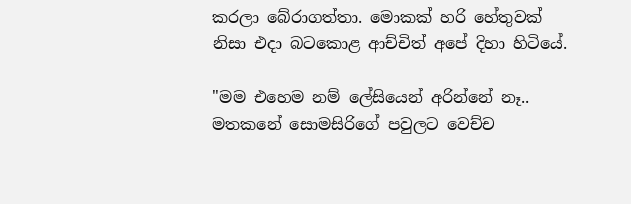කරලා බේරාගත්තා. මොකක් හරි හේතුවක් නිසා එදා බටකොළ ආච්චිත් අපේ දිහා හිටියේ.

"මම එහෙම නම් ලේසියෙන් අරින්නේ නෑ.. මතකනේ සොමසිරිගේ පවුලට වෙච්ච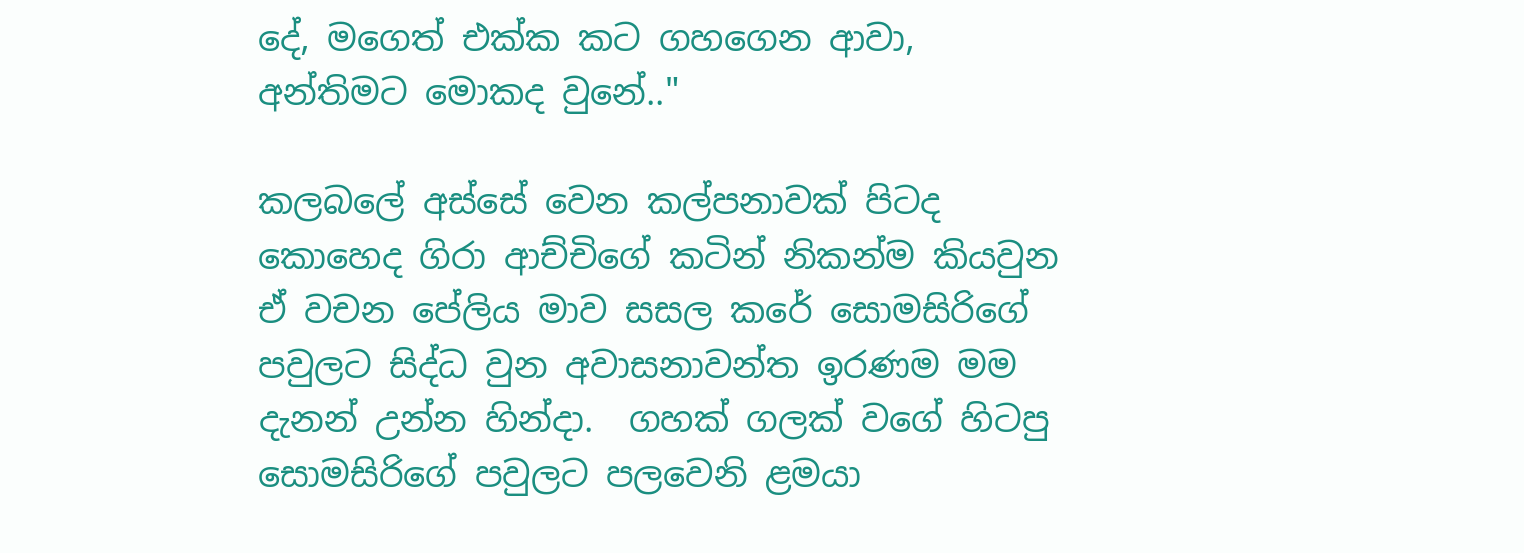දේ, මගෙත් එක්ක කට ගහගෙන ආවා, අන්තිමට මොකද වුනේ.."

කලබලේ අස්සේ වෙන කල්පනාවක් පිටද කොහෙද ගිරා ආච්චිගේ කටින් නිකන්ම කියවුන ඒ වචන පේලිය මාව සසල කරේ සොමසිරිගේ පවුලට සිද්ධ වුන අවාසනාවන්ත ඉරණම මම දැනන් උන්න හින්දා.  ගහක් ගලක් වගේ හිටපු සොමසිරිගේ පවුලට පලවෙනි ළමයා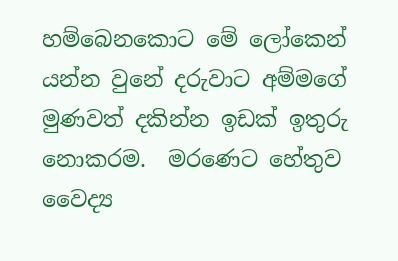හම්බෙනකොට මේ ලෝකෙන් යන්න වුනේ දරුවාට අම්මගේ මුණවත් දකින්න ඉඩක් ඉතුරු නොකරම.  මරණෙට හේතුව වෛද්‍ය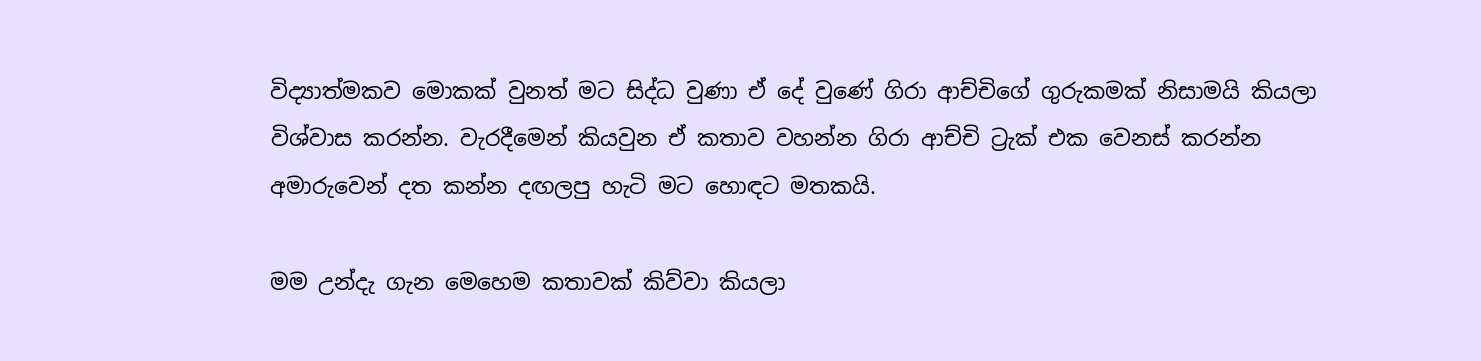විද්‍යාත්මකව මොකක් වුනත් මට සිද්ධ වුණා ඒ දේ වුණේ ගිරා ආච්චිගේ ගුරුකමක් නිසාමයි කියලා විශ්වාස කරන්න. වැරදීමෙන් කියවුන ඒ කතාව වහන්න ගිරා ආච්චි ට්‍රැක් එක වෙනස් කරන්න අමාරුවෙන් දත කන්න දඟලපු හැටි මට හොඳට මතකයි.

මම උන්දැ ගැන මෙහෙම කතාවක් කිව්වා කියලා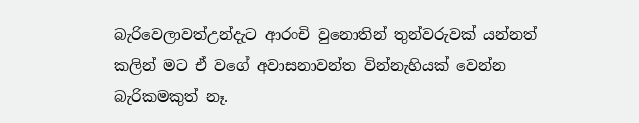බැරිවෙලාවත්උන්දැට ආරංචි වුනොතින් තුන්වරුවක් යන්නත් කලින් මට ඒ වගේ අවාසනාවන්ත වින්නැහියක් වෙන්න බැරිකමකුත් නෑ.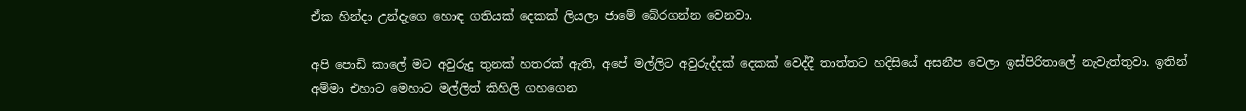ඒක හින්දා උන්දැගෙ හොඳ ගතියක් දෙකක් ලියලා ජාමේ බේරගන්න වෙනවා.

අපි පොඩි කාලේ මට අවුරුදු තුනක් හතරක් ඇති, අපේ මල්ලිට අවුරුද්දක් දෙකක් වෙද්දී තාත්තට හදිසියේ අසනීප වෙලා ඉස්පිරිතාලේ නැවැත්තුවා. ඉතින් අම්මා එහාට මෙහාට මල්ලිත් කිහිලි ගහගෙන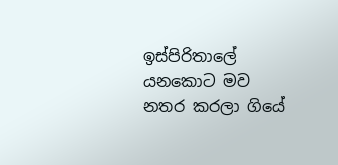ඉස්පිරිතාලේ යනකොට මව නතර කරලා ගියේ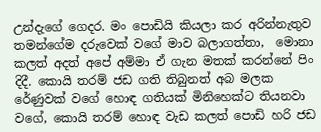උන්දැගේ ගෙදර. මං පොඩියි කියලා කර අරින්නැතුව තමන්ගේම දරුවෙක් වගේ මාව බලාගත්තා,  මොනා කලත් අදත් අපේ අම්මා ඒ ගැන මතක් කරන්නේ පිං දිදී. කොයි තරම් ජඩ ගති තිබුනත් අබ මලක රේණුවක් වගේ හොඳ ගතියක් මිනිහෙක්ට තියනවා වගේ, කොයි තරම් හොඳ වැඩ කලත් පොඩි හරි ජඩ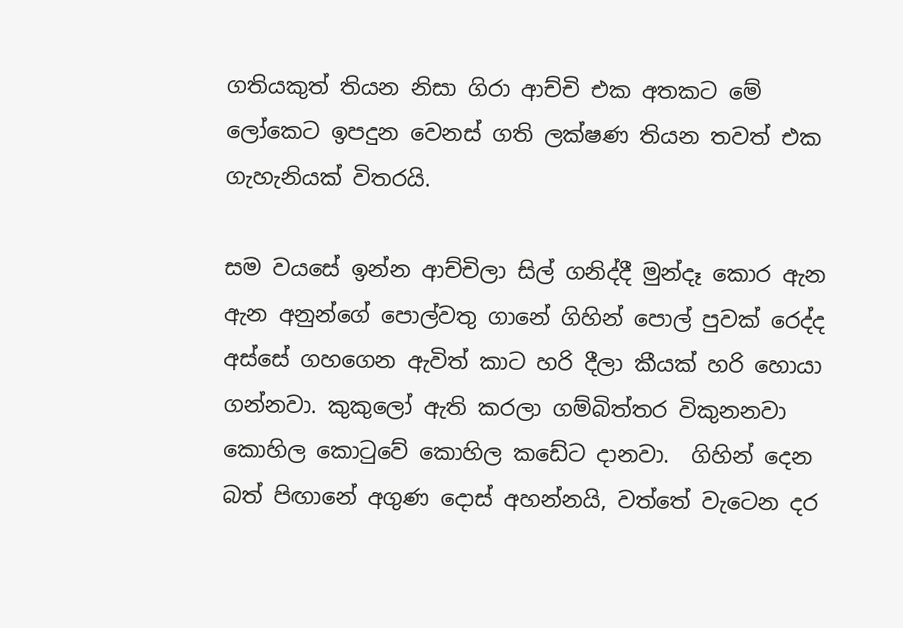ගතියකුත් තියන නිසා ගිරා ආච්චි එක අතකට මේ ලෝකෙට ඉපදුන වෙනස් ගති ලක්ෂණ තියන තවත් එක ගැහැනියක් විතරයි.

සම වයසේ ඉන්න ආච්චිලා සිල් ගනිද්දී මුන්දෑ කොර ඇන ඇන අනුන්ගේ පොල්වතු ගානේ ගිහින් පොල් පුවක් රෙද්ද අස්සේ ගහගෙන ඇවිත් කාට හරි දීලා කීයක් හරි හොයා ගන්නවා. කුකුලෝ ඇති කරලා ගම්බිත්තර විකුනනවා කොහිල කොටුවේ කොහිල කඩේට දානවා.  ගිහින් දෙන බත් පිඟානේ අගුණ දොස් අහන්නයි, වත්තේ වැටෙන දර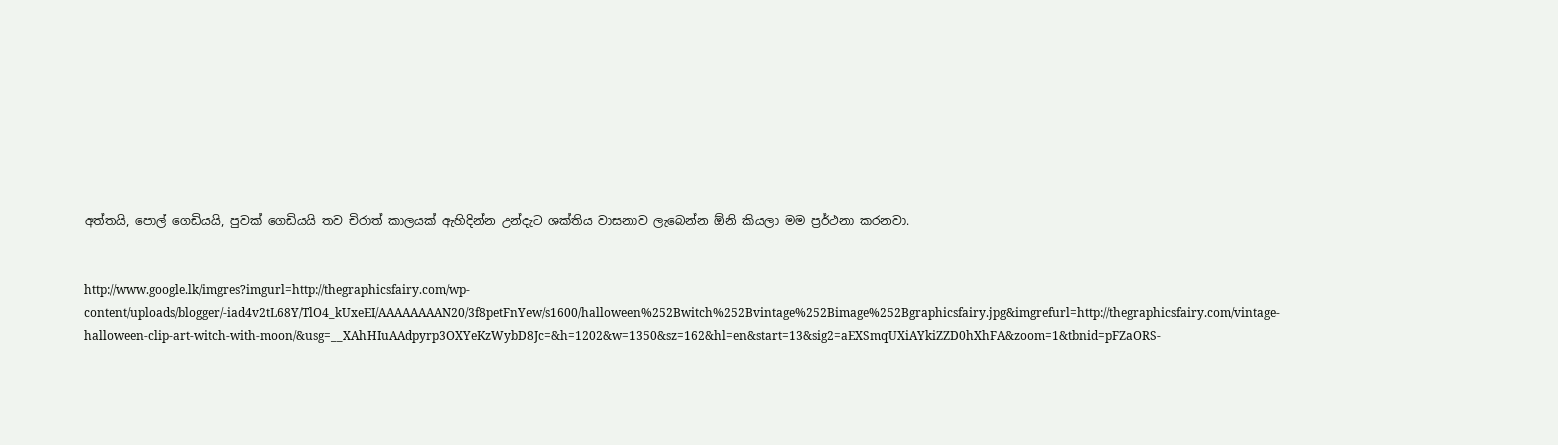අත්තයි, පොල් ගෙඩියයි, පුවක් ගෙඩියයි තව චිරාත් කාලයක් ඇහිදින්න උන්දැට ශක්තිය වාසනාව ලැබෙන්න ඕනි කියලා මම ප්‍රර්ථනා කරනවා.


http://www.google.lk/imgres?imgurl=http://thegraphicsfairy.com/wp-content/uploads/blogger/-iad4v2tL68Y/TlO4_kUxeEI/AAAAAAAAN20/3f8petFnYew/s1600/halloween%252Bwitch%252Bvintage%252Bimage%252Bgraphicsfairy.jpg&imgrefurl=http://thegraphicsfairy.com/vintage-halloween-clip-art-witch-with-moon/&usg=__XAhHIuAAdpyrp3OXYeKzWybD8Jc=&h=1202&w=1350&sz=162&hl=en&start=13&sig2=aEXSmqUXiAYkiZZD0hXhFA&zoom=1&tbnid=pFZaORS-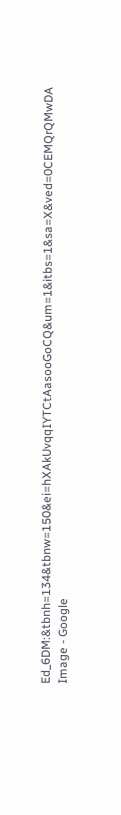Ed_6DM:&tbnh=134&tbnw=150&ei=hXAkUvqqIYTCtAasooGoCQ&um=1&itbs=1&sa=X&ved=0CEMQrQMwDA
Image - Google